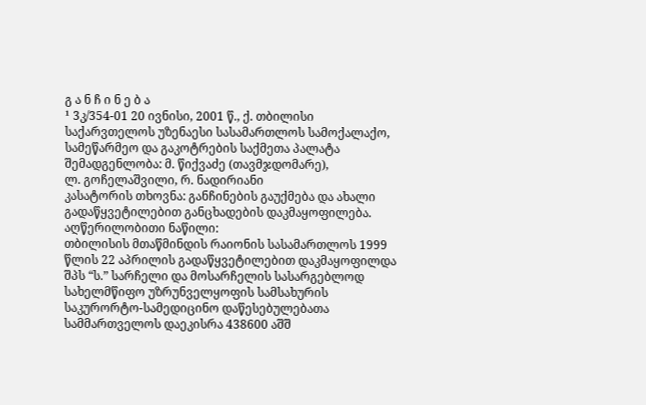გ ა ნ ჩ ი ნ ე ბ ა
¹ 3კ/354-01 20 ივნისი, 2001 წ., ქ. თბილისი
საქარვთელოს უზენაესი სასამართლოს სამოქალაქო, სამეწარმეო და გაკოტრების საქმეთა პალატა
შემადგენლობა: მ. წიქვაძე (თავმჯდომარე),
ლ. გოჩელაშვილი, რ. ნადირიანი
კასატორის თხოვნა: განჩინების გაუქმება და ახალი გადაწყვეტილებით განცხადების დაკმაყოფილება.
აღწერილობითი ნაწილი:
თბილისის მთაწმინდის რაიონის სასამართლოს 1999 წლის 22 აპრილის გადაწყვეტილებით დაკმაყოფილდა შპს “ს.” სარჩელი და მოსარჩელის სასარგებლოდ სახელმწიფო უზრუნველყოფის სამსახურის საკურორტო-სამედიცინო დაწესებულებათა სამმართველოს დაეკისრა 438600 აშშ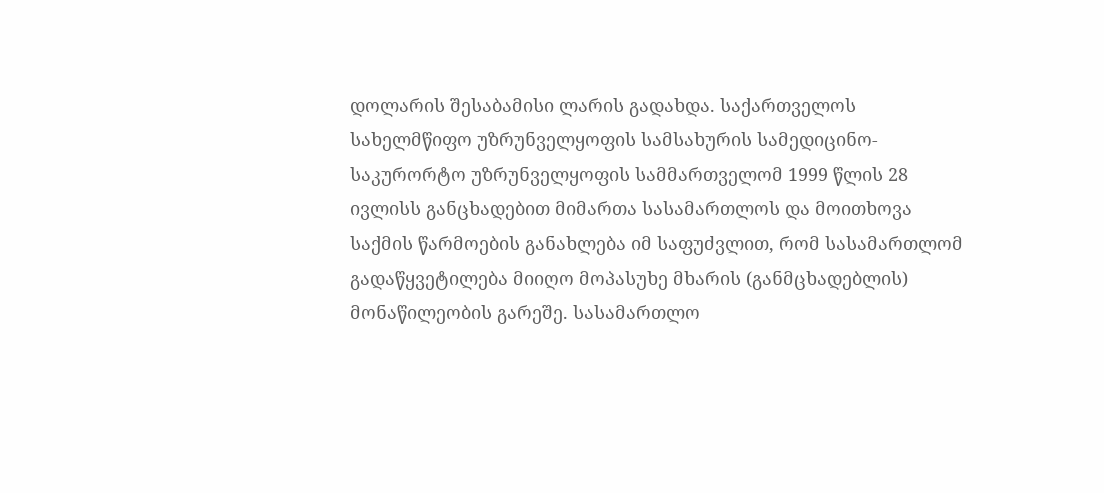დოლარის შესაბამისი ლარის გადახდა. საქართველოს სახელმწიფო უზრუნველყოფის სამსახურის სამედიცინო-საკურორტო უზრუნველყოფის სამმართველომ 1999 წლის 28 ივლისს განცხადებით მიმართა სასამართლოს და მოითხოვა საქმის წარმოების განახლება იმ საფუძვლით, რომ სასამართლომ გადაწყვეტილება მიიღო მოპასუხე მხარის (განმცხადებლის) მონაწილეობის გარეშე. სასამართლო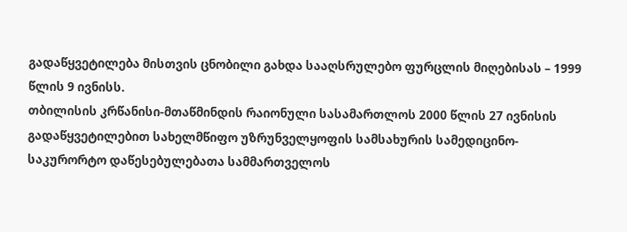გადაწყვეტილება მისთვის ცნობილი გახდა სააღსრულებო ფურცლის მიღებისას – 1999 წლის 9 ივნისს.
თბილისის კრწანისი-მთაწმინდის რაიონული სასამართლოს 2000 წლის 27 ივნისის გადაწყვეტილებით სახელმწიფო უზრუნველყოფის სამსახურის სამედიცინო-საკურორტო დაწესებულებათა სამმართველოს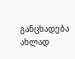განცხადება ახლად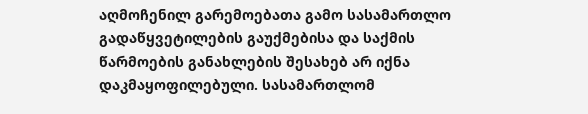აღმოჩენილ გარემოებათა გამო სასამართლო გადაწყვეტილების გაუქმებისა და საქმის წარმოების განახლების შესახებ არ იქნა დაკმაყოფილებული. სასამართლომ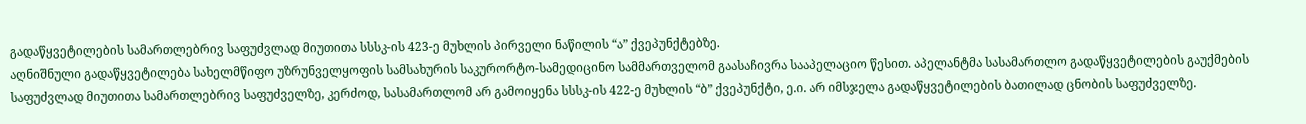გადაწყვეტილების სამართლებრივ საფუძვლად მიუთითა სსსკ-ის 423-ე მუხლის პირველი ნაწილის “ა” ქვეპუნქტებზე.
აღნიშნული გადაწყვეტილება სახელმწიფო უზრუნველყოფის სამსახურის საკურორტო-სამედიცინო სამმართველომ გაასაჩივრა სააპელაციო წესით. აპელანტმა სასამართლო გადაწყვეტილების გაუქმების საფუძვლად მიუთითა სამართლებრივ საფუძველზე, კერძოდ, სასამართლომ არ გამოიყენა სსსკ-ის 422-ე მუხლის “ბ” ქვეპუნქტი, ე.ი. არ იმსჯელა გადაწყვეტილების ბათილად ცნობის საფუძველზე.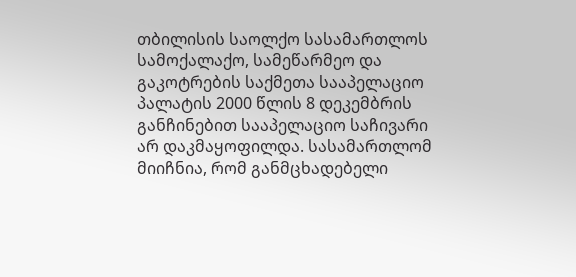თბილისის საოლქო სასამართლოს სამოქალაქო, სამეწარმეო და გაკოტრების საქმეთა სააპელაციო პალატის 2000 წლის 8 დეკემბრის განჩინებით სააპელაციო საჩივარი არ დაკმაყოფილდა. სასამართლომ მიიჩნია, რომ განმცხადებელი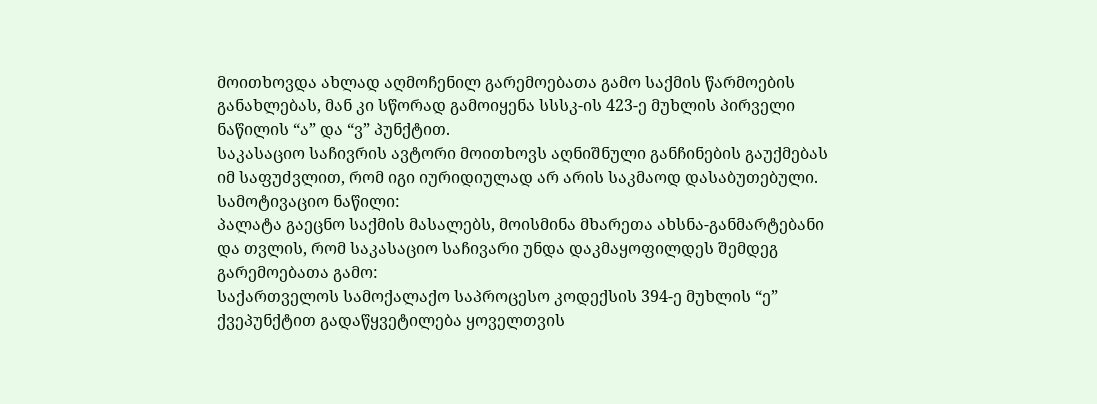მოითხოვდა ახლად აღმოჩენილ გარემოებათა გამო საქმის წარმოების განახლებას, მან კი სწორად გამოიყენა სსსკ-ის 423-ე მუხლის პირველი ნაწილის “ა” და “ვ” პუნქტით.
საკასაციო საჩივრის ავტორი მოითხოვს აღნიშნული განჩინების გაუქმებას იმ საფუძვლით, რომ იგი იურიდიულად არ არის საკმაოდ დასაბუთებული.
სამოტივაციო ნაწილი:
პალატა გაეცნო საქმის მასალებს, მოისმინა მხარეთა ახსნა-განმარტებანი და თვლის, რომ საკასაციო საჩივარი უნდა დაკმაყოფილდეს შემდეგ გარემოებათა გამო:
საქართველოს სამოქალაქო საპროცესო კოდექსის 394-ე მუხლის “ე” ქვეპუნქტით გადაწყვეტილება ყოველთვის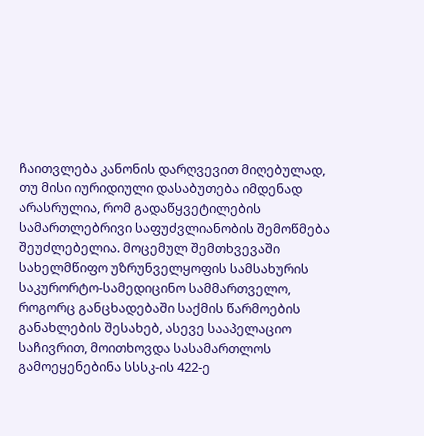ჩაითვლება კანონის დარღვევით მიღებულად, თუ მისი იურიდიული დასაბუთება იმდენად არასრულია, რომ გადაწყვეტილების სამართლებრივი საფუძვლიანობის შემოწმება შეუძლებელია. მოცემულ შემთხვევაში სახელმწიფო უზრუნველყოფის სამსახურის საკურორტო-სამედიცინო სამმართველო, როგორც განცხადებაში საქმის წარმოების განახლების შესახებ, ასევე სააპელაციო საჩივრით, მოითხოვდა სასამართლოს გამოეყენებინა სსსკ-ის 422-ე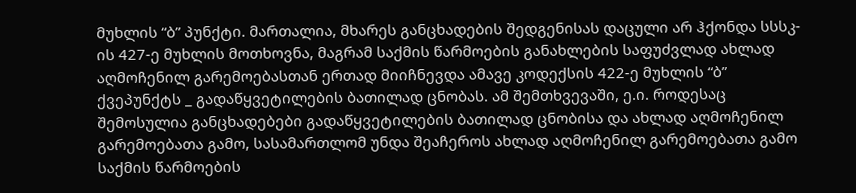მუხლის “ბ” პუნქტი. მართალია, მხარეს განცხადების შედგენისას დაცული არ ჰქონდა სსსკ-ის 427-ე მუხლის მოთხოვნა, მაგრამ საქმის წარმოების განახლების საფუძვლად ახლად აღმოჩენილ გარემოებასთან ერთად მიიჩნევდა ამავე კოდექსის 422-ე მუხლის “ბ” ქვეპუნქტს _ გადაწყვეტილების ბათილად ცნობას. ამ შემთხვევაში, ე.ი. როდესაც შემოსულია განცხადებები გადაწყვეტილების ბათილად ცნობისა და ახლად აღმოჩენილ გარემოებათა გამო, სასამართლომ უნდა შეაჩეროს ახლად აღმოჩენილ გარემოებათა გამო საქმის წარმოების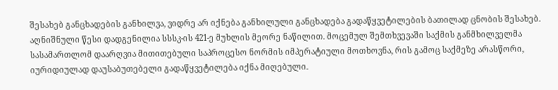შესახებ განცხადების განხილვა, ვიდრე არ იქნება განხილული განცხადება გადაწყვეტილების ბათილად ცნობის შესახებ. აღნიშნული წესი დადგენილია სსსკ-ის 421-ე მუხლის მეორე ნაწილით. მოცემულ შემთხვევაში საქმის განმხილველმა სასამართლომ დაარღვია მითითებული საპროცესო ნორმის იმპერატიული მოთხოვნა, რის გამოც საქმეზე არასწორი, იურიდიულად დაუსაბუთებელი გადაწყვეტილება იქნა მიღებული.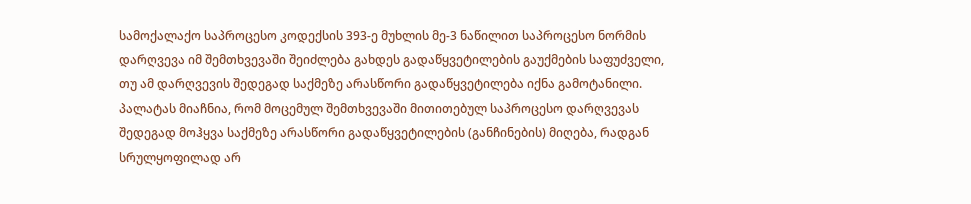სამოქალაქო საპროცესო კოდექსის 393-ე მუხლის მე-3 ნაწილით საპროცესო ნორმის დარღვევა იმ შემთხვევაში შეიძლება გახდეს გადაწყვეტილების გაუქმების საფუძველი, თუ ამ დარღვევის შედეგად საქმეზე არასწორი გადაწყვეტილება იქნა გამოტანილი. პალატას მიაჩნია, რომ მოცემულ შემთხვევაში მითითებულ საპროცესო დარღვევას შედეგად მოჰყვა საქმეზე არასწორი გადაწყვეტილების (განჩინების) მიღება, რადგან სრულყოფილად არ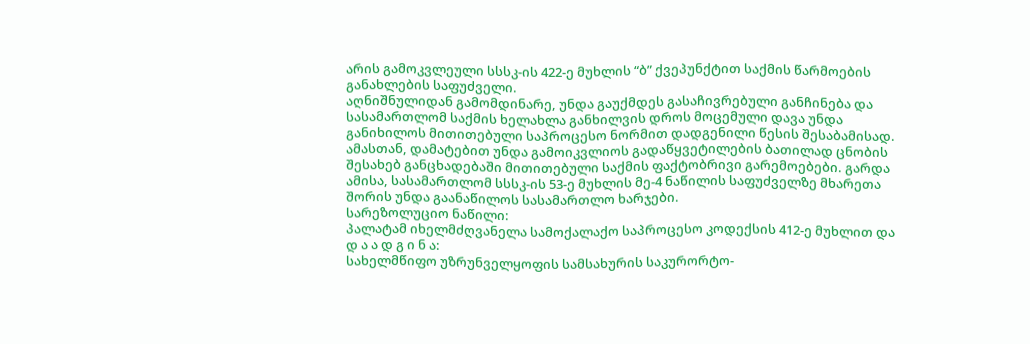არის გამოკვლეული სსსკ-ის 422-ე მუხლის “ბ” ქვეპუნქტით საქმის წარმოების განახლების საფუძველი.
აღნიშნულიდან გამომდინარე, უნდა გაუქმდეს გასაჩივრებული განჩინება და სასამართლომ საქმის ხელახლა განხილვის დროს მოცემული დავა უნდა განიხილოს მითითებული საპროცესო ნორმით დადგენილი წესის შესაბამისად. ამასთან, დამატებით უნდა გამოიკვლიოს გადაწყვეტილების ბათილად ცნობის შესახებ განცხადებაში მითითებული საქმის ფაქტობრივი გარემოებები. გარდა ამისა, სასამართლომ სსსკ-ის 53-ე მუხლის მე-4 ნაწილის საფუძველზე მხარეთა შორის უნდა გაანაწილოს სასამართლო ხარჯები.
სარეზოლუციო ნაწილი:
პალატამ იხელმძღვანელა სამოქალაქო საპროცესო კოდექსის 412-ე მუხლით და
დ ა ა დ გ ი ნ ა:
სახელმწიფო უზრუნველყოფის სამსახურის საკურორტო-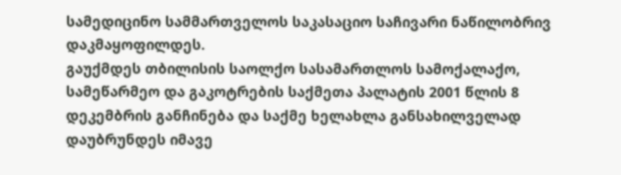სამედიცინო სამმართველოს საკასაციო საჩივარი ნაწილობრივ დაკმაყოფილდეს.
გაუქმდეს თბილისის საოლქო სასამართლოს სამოქალაქო, სამეწარმეო და გაკოტრების საქმეთა პალატის 2001 წლის 8 დეკემბრის განჩინება და საქმე ხელახლა განსახილველად დაუბრუნდეს იმავე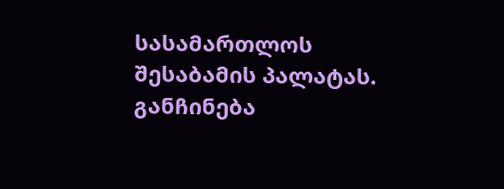სასამართლოს შესაბამის პალატას.
განჩინება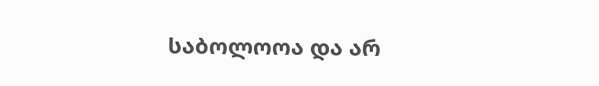საბოლოოა და არ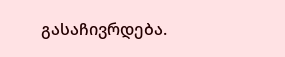გასაჩივრდება.